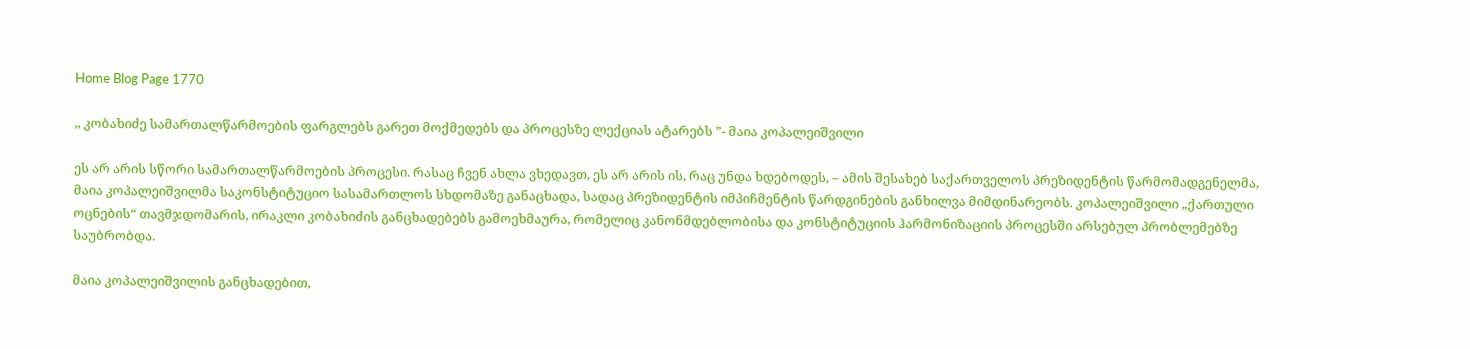Home Blog Page 1770

,, კობახიძე სამართალწარმოების ფარგლებს გარეთ მოქმედებს და პროცესზე ლექციას ატარებს ”- მაია კოპალეიშვილი

ეს არ არის სწორი სამართალწარმოების პროცესი. რასაც ჩვენ ახლა ვხედავთ, ეს არ არის ის, რაც უნდა ხდებოდეს, – ამის შესახებ საქართველოს პრეზიდენტის წარმომადგენელმა, მაია კოპალეიშვილმა საკონსტიტუციო სასამართლოს სხდომაზე განაცხადა, სადაც პრეზიდენტის იმპიჩმენტის წარდგინების განხილვა მიმდინარეობს. კოპალეიშვილი „ქართული ოცნების“ თავმჯდომარის, ირაკლი კობახიძის განცხადებებს გამოეხმაურა, რომელიც კანონმდებლობისა და კონსტიტუციის ჰარმონიზაციის პროცესში არსებულ პრობლემებზე საუბრობდა.

მაია კოპალეიშვილის განცხადებით,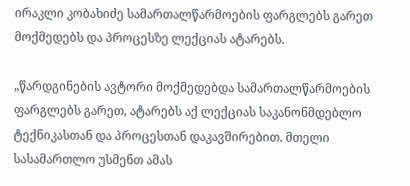ირაკლი კობახიძე სამართალწარმოების ფარგლებს გარეთ მოქმედებს და პროცესზე ლექციას ატარებს.

„წარდგინების ავტორი მოქმედებდა სამართალწარმოების ფარგლებს გარეთ, ატარებს აქ ლექციას საკანონმდებლო ტექნიკასთან და პროცესთან დაკავშირებით. მთელი სასამართლო უსმენთ ამას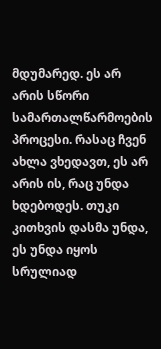მდუმარედ. ეს არ არის სწორი სამართალწარმოების პროცესი. რასაც ჩვენ ახლა ვხედავთ, ეს არ არის ის, რაც უნდა ხდებოდეს. თუკი კითხვის დასმა უნდა, ეს უნდა იყოს სრულიად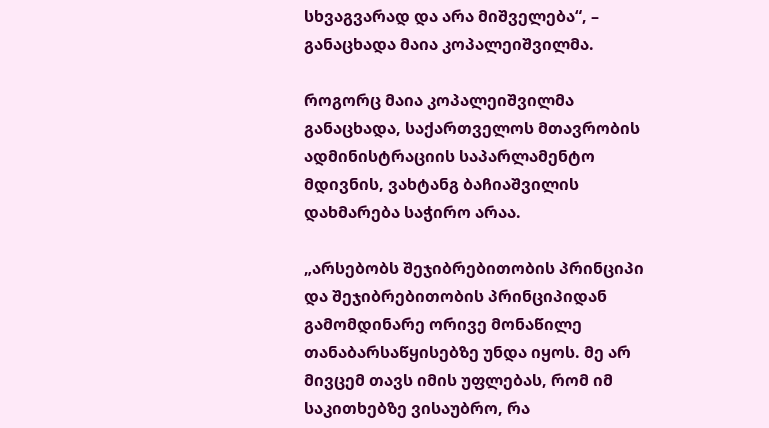სხვაგვარად და არა მიშველება“, – განაცხადა მაია კოპალეიშვილმა.

როგორც მაია კოპალეიშვილმა განაცხადა, საქართველოს მთავრობის ადმინისტრაციის საპარლამენტო მდივნის, ვახტანგ ბაჩიაშვილის დახმარება საჭირო არაა.

„არსებობს შეჯიბრებითობის პრინციპი და შეჯიბრებითობის პრინციპიდან გამომდინარე ორივე მონაწილე თანაბარსაწყისებზე უნდა იყოს. მე არ მივცემ თავს იმის უფლებას, რომ იმ საკითხებზე ვისაუბრო, რა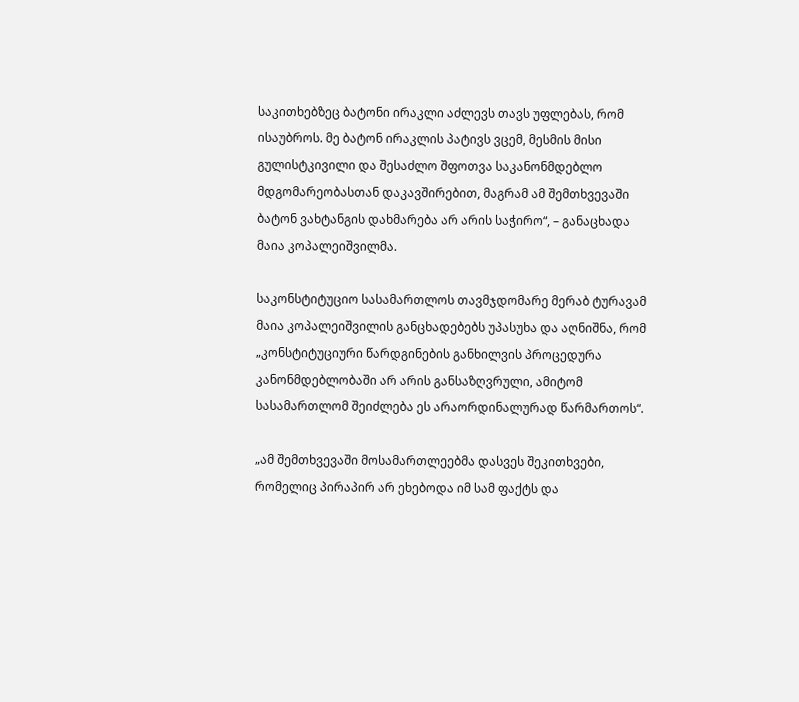საკითხებზეც ბატონი ირაკლი აძლევს თავს უფლებას, რომ ისაუბროს. მე ბატონ ირაკლის პატივს ვცემ, მესმის მისი გულისტკივილი და შესაძლო შფოთვა საკანონმდებლო მდგომარეობასთან დაკავშირებით, მაგრამ ამ შემთხვევაში ბატონ ვახტანგის დახმარება არ არის საჭირო“, – განაცხადა მაია კოპალეიშვილმა.

საკონსტიტუციო სასამართლოს თავმჯდომარე მერაბ ტურავამ მაია კოპალეიშვილის განცხადებებს უპასუხა და აღნიშნა, რომ „კონსტიტუციური წარდგინების განხილვის პროცედურა კანონმდებლობაში არ არის განსაზღვრული, ამიტომ სასამართლომ შეიძლება ეს არაორდინალურად წარმართოს“.

„ამ შემთხვევაში მოსამართლეებმა დასვეს შეკითხვები, რომელიც პირაპირ არ ეხებოდა იმ სამ ფაქტს და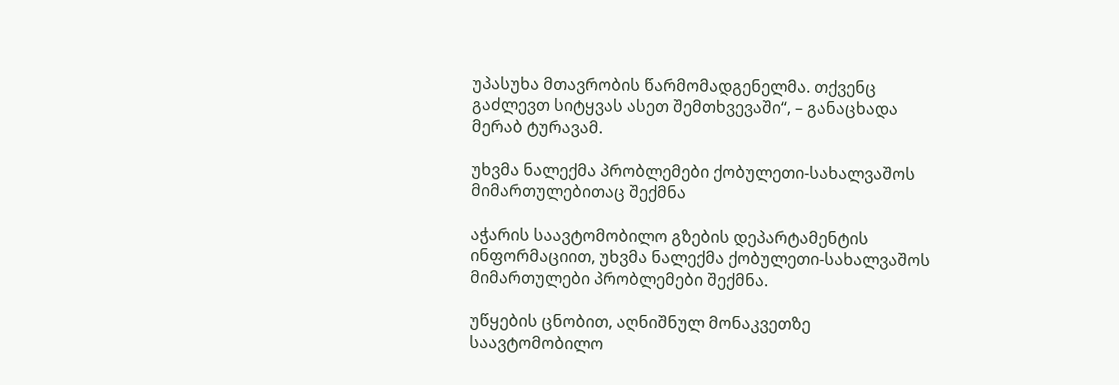უპასუხა მთავრობის წარმომადგენელმა. თქვენც გაძლევთ სიტყვას ასეთ შემთხვევაში“, – განაცხადა მერაბ ტურავამ.

უხვმა ნალექმა პრობლემები ქობულეთი-სახალვაშოს მიმართულებითაც შექმნა

აჭარის საავტომობილო გზების დეპარტამენტის ინფორმაციით, უხვმა ნალექმა ქობულეთი-სახალვაშოს მიმართულები პრობლემები შექმნა.

უწყების ცნობით, აღნიშნულ მონაკვეთზე საავტომობილო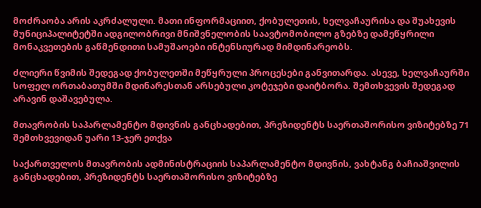მოძრაობა არის აკრძალული. მათი ინფორმაციით, ქობულეთის, ხელვაჩაურისა და შუახევის მუნიციპალიტეტში ადგილობრივი მნიშვნელობის საავტომობილო გზებზე დამეწყრილი მონაკვეთების გაწმენდითი სამუშაოები ინტენსიურად მიმდინარეობს.

ძლიერი წვიმის შედეგად ქობულეთში მეწყრული პროცესები განვითარდა. ასევე, ხელვაჩაურში სოფელ ორთაბათუმში მდინარესთან არსებული კოტეჯები დაიტბორა. შემთხვევის შედეგად არავინ დაშავებულა.

მთავრობის საპარლამენტო მდივნის განცხადებით, პრეზიდენტს საერთაშორისო ვიზიტებზე 71 შემთხვევიდან უარი 13-ჯერ ეთქვა

საქართველოს მთავრობის ადმინისტრაციის საპარლამენტო მდივნის, ვახტანგ ბაჩიაშვილის განცხადებით, პრეზიდენტს საერთაშორისო ვიზიტებზე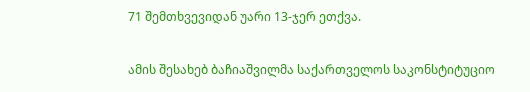71 შემთხვევიდან უარი 13-ჯერ ეთქვა.

ამის შესახებ ბაჩიაშვილმა საქართველოს საკონსტიტუციო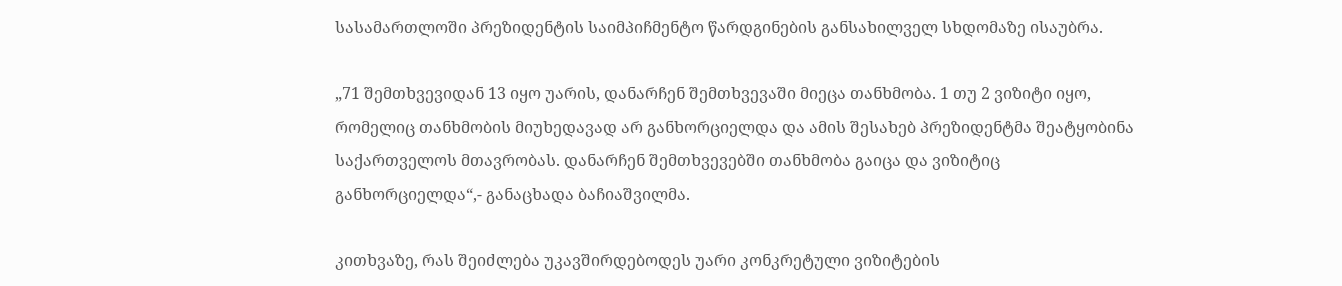სასამართლოში პრეზიდენტის საიმპიჩმენტო წარდგინების განსახილველ სხდომაზე ისაუბრა.

„71 შემთხვევიდან 13 იყო უარის, დანარჩენ შემთხვევაში მიეცა თანხმობა. 1 თუ 2 ვიზიტი იყო, რომელიც თანხმობის მიუხედავად არ განხორციელდა და ამის შესახებ პრეზიდენტმა შეატყობინა საქართველოს მთავრობას. დანარჩენ შემთხვევებში თანხმობა გაიცა და ვიზიტიც განხორციელდა“,- განაცხადა ბაჩიაშვილმა.

კითხვაზე, რას შეიძლება უკავშირდებოდეს უარი კონკრეტული ვიზიტების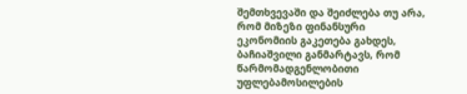შემთხვევაში და შეიძლება თუ არა, რომ მიზეზი ფინანსური ეკონომიის გაკეთება გახდეს, ბაჩიაშვილი განმარტავს, რომ წარმომადგენლობითი უფლებამოსილების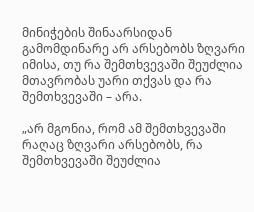მინიჭების შინაარსიდან გამომდინარე არ არსებობს ზღვარი იმისა, თუ რა შემთხვევაში შეუძლია მთავრობას უარი თქვას და რა შემთხვევაში – არა.

„არ მგონია, რომ ამ შემთხვევაში რაღაც ზღვარი არსებობს, რა შემთხვევაში შეუძლია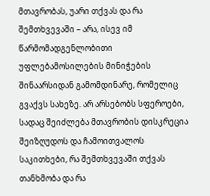მთავრობას, უარი თქვას და რა შემთხვევაში – არა, ისევ იმ წარმომადგენლობითი უფლებამოსილების მინიჭების შინაარსიდან გამომდინარე, რომელიც გვაქვს სახეზე. არ არსებობს სფეროები, სადაც შეიძლება მთავრობის დისკრეცია შეიზღუდოს და ჩამოითვალოს საკითხები, რა შემთხვევაში თქვას თანხმობა და რა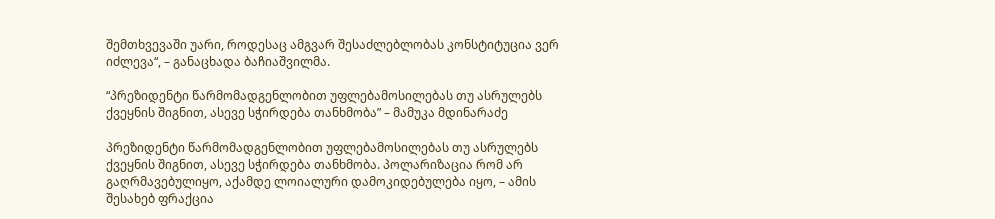შემთხვევაში უარი, როდესაც ამგვარ შესაძლებლობას კონსტიტუცია ვერ იძლევა“, – განაცხადა ბაჩიაშვილმა.

“პრეზიდენტი წარმომადგენლობით უფლებამოსილებას თუ ასრულებს ქვეყნის შიგნით, ასევე სჭირდება თანხმობა” – მამუკა მდინარაძე

პრეზიდენტი წარმომადგენლობით უფლებამოსილებას თუ ასრულებს ქვეყნის შიგნით, ასევე სჭირდება თანხმობა. პოლარიზაცია რომ არ გაღრმავებულიყო, აქამდე ლოიალური დამოკიდებულება იყო, – ამის შესახებ ფრაქცია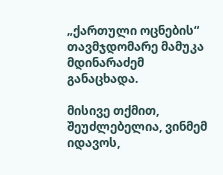„ქართული ოცნების“ თავმჯდომარე მამუკა მდინარაძემ განაცხადა.

მისივე თქმით, შეუძლებელია, ვინმემ იდავოს,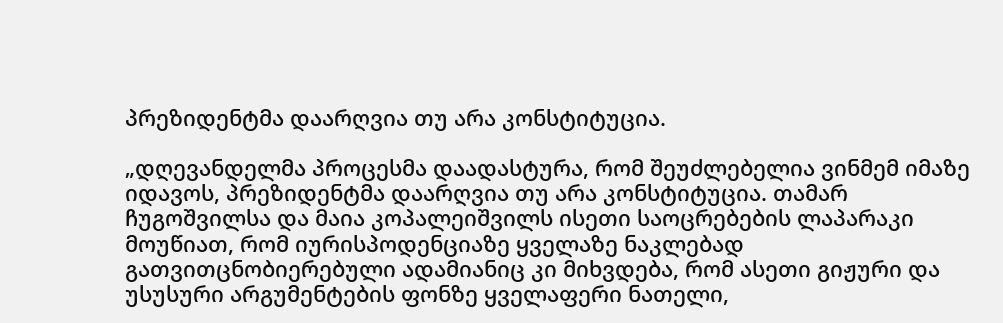პრეზიდენტმა დაარღვია თუ არა კონსტიტუცია.

„დღევანდელმა პროცესმა დაადასტურა, რომ შეუძლებელია ვინმემ იმაზე იდავოს, პრეზიდენტმა დაარღვია თუ არა კონსტიტუცია. თამარ ჩუგოშვილსა და მაია კოპალეიშვილს ისეთი საოცრებების ლაპარაკი მოუწიათ, რომ იურისპოდენციაზე ყველაზე ნაკლებად გათვითცნობიერებული ადამიანიც კი მიხვდება, რომ ასეთი გიჟური და უსუსური არგუმენტების ფონზე ყველაფერი ნათელი,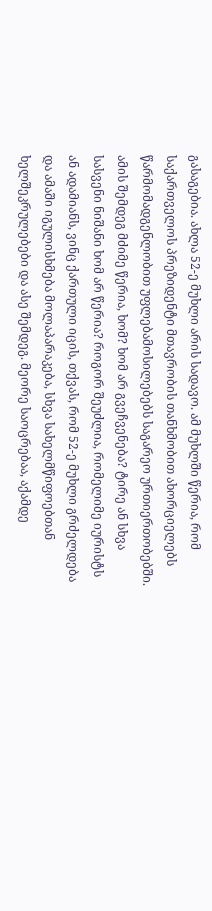გასაგებია. ახლა 52-ე მუხლი არის სადავო. ამ მუხლში წერია, რომ საქართველოს პრეზიდენტი მთავრობის თანხმობით ახორციელებს წარმომადგენლობით უფლებამოსილებებს საგარეო ურთიერთობებში. ამის შემდეგ მძიმე წერია, ხომ? ხომ არ გვეჩვენება? ტირე ან სხვა სასვენი ნიშანი ხომ არ წერია? როგორ შეუძლია, რომელიმე იურისტს ან ადამიანს, ვინც ქართული იცის, თქვას, რომ 52-ე მუხლი გრძელდება და ამაში იგულისხმება მოლაპარაკება, სხვა სახელმწიფოებთან ხელშეკრულებები და ასე შემდეგ. მეორე საოცრებაა, აქამდე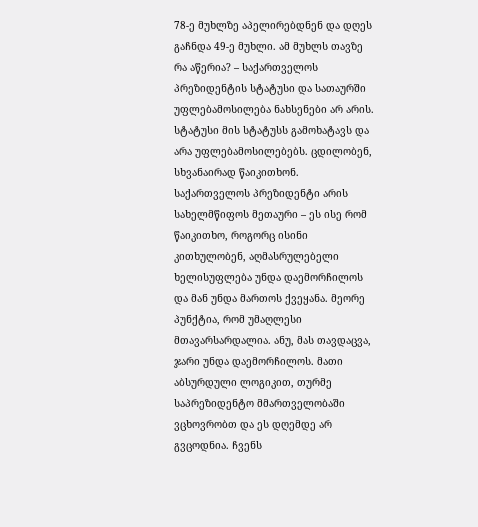78-ე მუხლზე აპელირებდნენ და დღეს გაჩნდა 49-ე მუხლი. ამ მუხლს თავზე რა აწერია? – საქართველოს პრეზიდენტის სტატუსი და სათაურში უფლებამოსილება ნახსენები არ არის. სტატუსი მის სტატუსს გამოხატავს და არა უფლებამოსილებებს. ცდილობენ, სხვანაირად წაიკითხონ. საქართველოს პრეზიდენტი არის სახელმწიფოს მეთაური – ეს ისე რომ წაიკითხო, როგორც ისინი კითხულობენ, აღმასრულებელი ხელისუფლება უნდა დაემორჩილოს და მან უნდა მართოს ქვეყანა. მეორე პუნქტია, რომ უმაღლესი მთავარსარდალია. ანუ, მას თავდაცვა, ჯარი უნდა დაემორჩილოს. მათი აბსურდული ლოგიკით, თურმე საპრეზიდენტო მმართველობაში ვცხოვრობთ და ეს დღემდე არ გვცოდნია. ჩვენს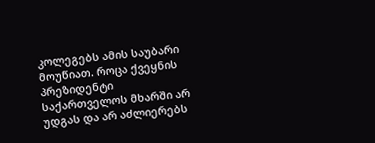კოლეგებს ამის საუბარი მოუწიათ. როცა ქვეყნის პრეზიდენტი საქართველოს მხარში არ უდგას და არ აძლიერებს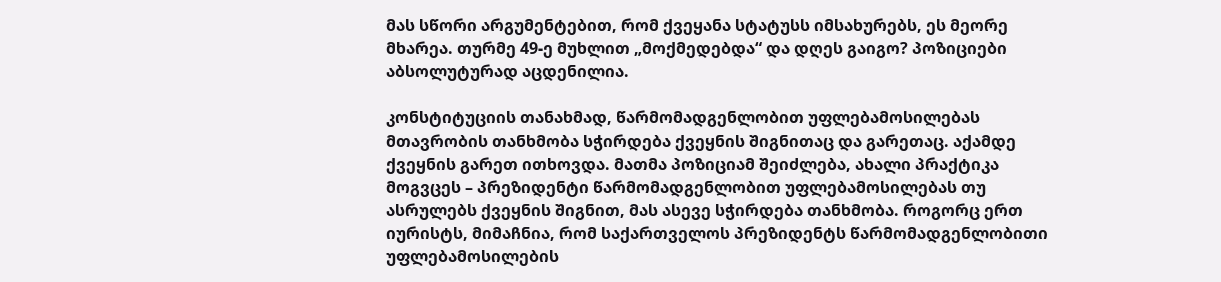მას სწორი არგუმენტებით, რომ ქვეყანა სტატუსს იმსახურებს, ეს მეორე მხარეა. თურმე 49-ე მუხლით „მოქმედებდა“ და დღეს გაიგო? პოზიციები აბსოლუტურად აცდენილია.

კონსტიტუციის თანახმად, წარმომადგენლობით უფლებამოსილებას მთავრობის თანხმობა სჭირდება ქვეყნის შიგნითაც და გარეთაც. აქამდე ქვეყნის გარეთ ითხოვდა. მათმა პოზიციამ შეიძლება, ახალი პრაქტიკა მოგვცეს – პრეზიდენტი წარმომადგენლობით უფლებამოსილებას თუ ასრულებს ქვეყნის შიგნით, მას ასევე სჭირდება თანხმობა. როგორც ერთ იურისტს, მიმაჩნია, რომ საქართველოს პრეზიდენტს წარმომადგენლობითი უფლებამოსილების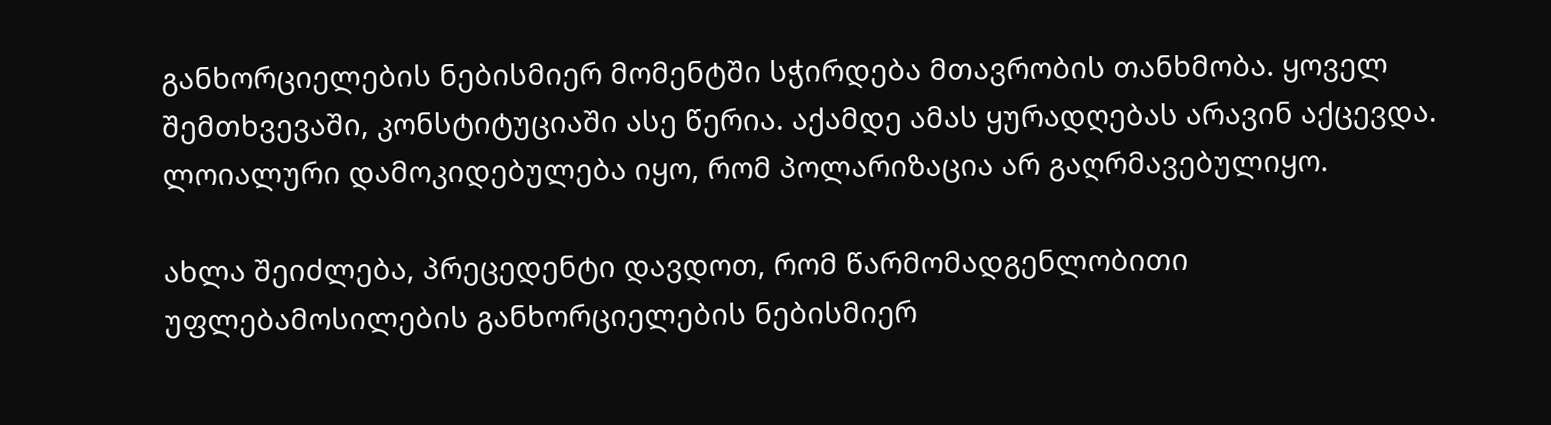განხორციელების ნებისმიერ მომენტში სჭირდება მთავრობის თანხმობა. ყოველ შემთხვევაში, კონსტიტუციაში ასე წერია. აქამდე ამას ყურადღებას არავინ აქცევდა. ლოიალური დამოკიდებულება იყო, რომ პოლარიზაცია არ გაღრმავებულიყო.

ახლა შეიძლება, პრეცედენტი დავდოთ, რომ წარმომადგენლობითი უფლებამოსილების განხორციელების ნებისმიერ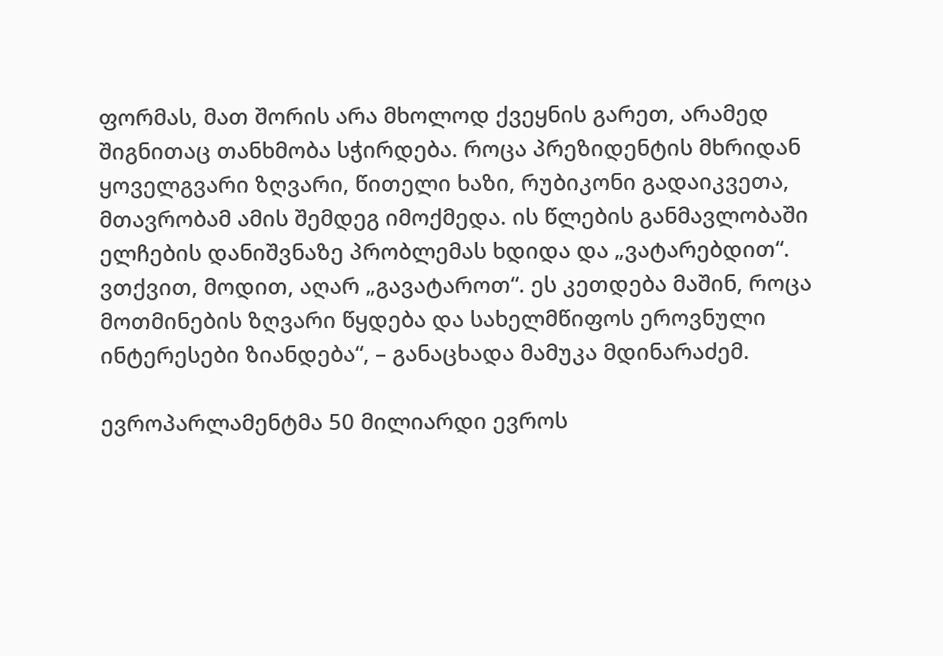ფორმას, მათ შორის არა მხოლოდ ქვეყნის გარეთ, არამედ შიგნითაც თანხმობა სჭირდება. როცა პრეზიდენტის მხრიდან ყოველგვარი ზღვარი, წითელი ხაზი, რუბიკონი გადაიკვეთა, მთავრობამ ამის შემდეგ იმოქმედა. ის წლების განმავლობაში ელჩების დანიშვნაზე პრობლემას ხდიდა და „ვატარებდით“. ვთქვით, მოდით, აღარ „გავატაროთ“. ეს კეთდება მაშინ, როცა მოთმინების ზღვარი წყდება და სახელმწიფოს ეროვნული ინტერესები ზიანდება“, – განაცხადა მამუკა მდინარაძემ.

ევროპარლამენტმა 50 მილიარდი ევროს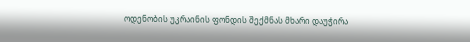ოდენობის უკრაინის ფონდის შექმნას მხარი დაუჭირა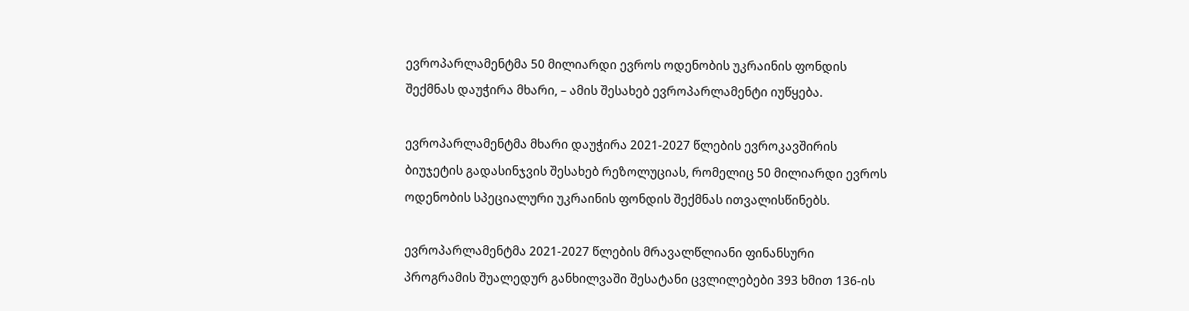ევროპარლამენტმა 50 მილიარდი ევროს ოდენობის უკრაინის ფონდის შექმნას დაუჭირა მხარი, – ამის შესახებ ევროპარლამენტი იუწყება.

ევროპარლამენტმა მხარი დაუჭირა 2021-2027 წლების ევროკავშირის ბიუჯეტის გადასინჯვის შესახებ რეზოლუციას, რომელიც 50 მილიარდი ევროს ოდენობის სპეციალური უკრაინის ფონდის შექმნას ითვალისწინებს.

ევროპარლამენტმა 2021-2027 წლების მრავალწლიანი ფინანსური პროგრამის შუალედურ განხილვაში შესატანი ცვლილებები 393 ხმით 136-ის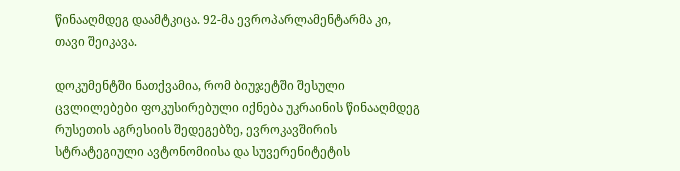წინააღმდეგ დაამტკიცა. 92-მა ევროპარლამენტარმა კი, თავი შეიკავა.

დოკუმენტში ნათქვამია, რომ ბიუჯეტში შესული ცვლილებები ფოკუსირებული იქნება უკრაინის წინააღმდეგ რუსეთის აგრესიის შედეგებზე, ევროკავშირის სტრატეგიული ავტონომიისა და სუვერენიტეტის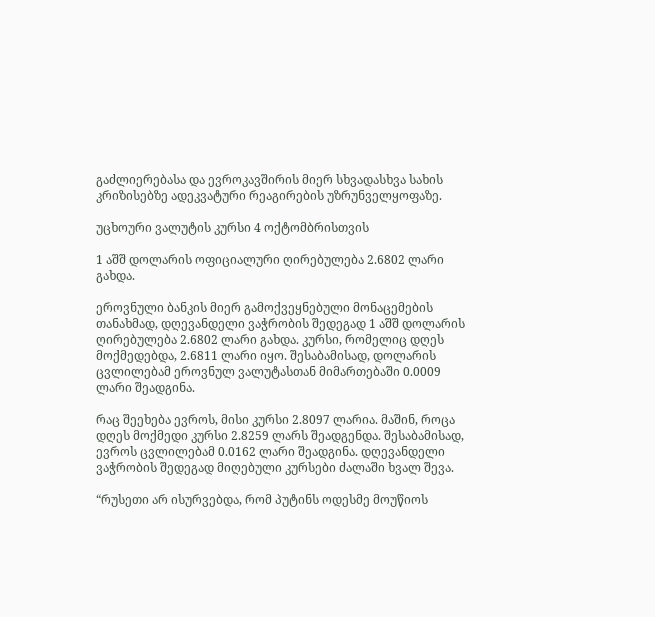გაძლიერებასა და ევროკავშირის მიერ სხვადასხვა სახის კრიზისებზე ადეკვატური რეაგირების უზრუნველყოფაზე.

უცხოური ვალუტის კურსი 4 ოქტომბრისთვის

1 აშშ დოლარის ოფიციალური ღირებულება 2.6802 ლარი გახდა.

ეროვნული ბანკის მიერ გამოქვეყნებული მონაცემების თანახმად, დღევანდელი ვაჭრობის შედეგად 1 აშშ დოლარის ღირებულება 2.6802 ლარი გახდა. კურსი, რომელიც დღეს მოქმედებდა, 2.6811 ლარი იყო. შესაბამისად, დოლარის ცვლილებამ ეროვნულ ვალუტასთან მიმართებაში 0.0009 ლარი შეადგინა.

რაც შეეხება ევროს, მისი კურსი 2.8097 ლარია. მაშინ, როცა დღეს მოქმედი კურსი 2.8259 ლარს შეადგენდა. შესაბამისად, ევროს ცვლილებამ 0.0162 ლარი შეადგინა. დღევანდელი ვაჭრობის შედეგად მიღებული კურსები ძალაში ხვალ შევა.

“რუსეთი არ ისურვებდა, რომ პუტინს ოდესმე მოუწიოს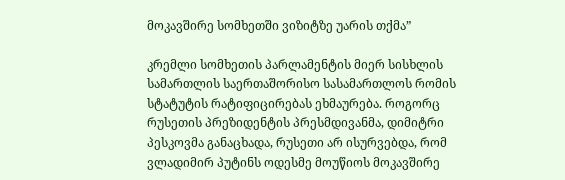მოკავშირე სომხეთში ვიზიტზე უარის თქმა”

კრემლი სომხეთის პარლამენტის მიერ სისხლის სამართლის საერთაშორისო სასამართლოს რომის სტატუტის რატიფიცირებას ეხმაურება. როგორც რუსეთის პრეზიდენტის პრესმდივანმა, დიმიტრი პესკოვმა განაცხადა, რუსეთი არ ისურვებდა, რომ ვლადიმირ პუტინს ოდესმე მოუწიოს მოკავშირე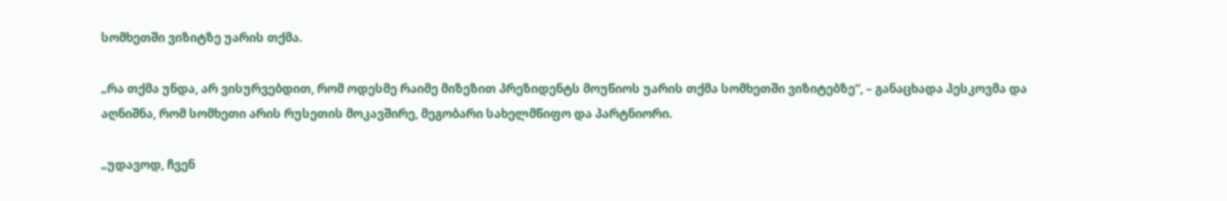სომხეთში ვიზიტზე უარის თქმა.

„რა თქმა უნდა, არ ვისურვებდით, რომ ოდესმე რაიმე მიზეზით პრეზიდენტს მოუწიოს უარის თქმა სომხეთში ვიზიტებზე“, – განაცხადა პესკოვმა და აღნიშნა, რომ სომხეთი არის რუსეთის მოკავშირე, მეგობარი სახელმწიფო და პარტნიორი.

„უდავოდ, ჩვენ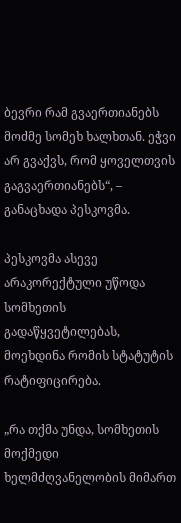ბევრი რამ გვაერთიანებს მოძმე სომეხ ხალხთან. ეჭვი არ გვაქვს, რომ ყოველთვის გაგვაერთიანებს“, – განაცხადა პესკოვმა.

პესკოვმა ასევე არაკორექტული უწოდა სომხეთის გადაწყვეტილებას, მოეხდინა რომის სტატუტის რატიფიცირება.

„რა თქმა უნდა, სომხეთის მოქმედი ხელმძღვანელობის მიმართ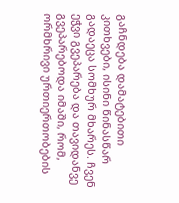გაჩნდება დამატებითი კითხვები, ისინი წინასწარ გადაეცა სომხურ მხარეს. ჩვენ ეჭვი გვეპარება და თავიდანვე გვეპარებოდა იმაში, რომ, ორმხრივი ურთიერთობების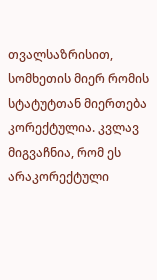თვალსაზრისით, სომხეთის მიერ რომის სტატუტთან მიერთება კორექტულია. კვლავ მიგვაჩნია, რომ ეს არაკორექტული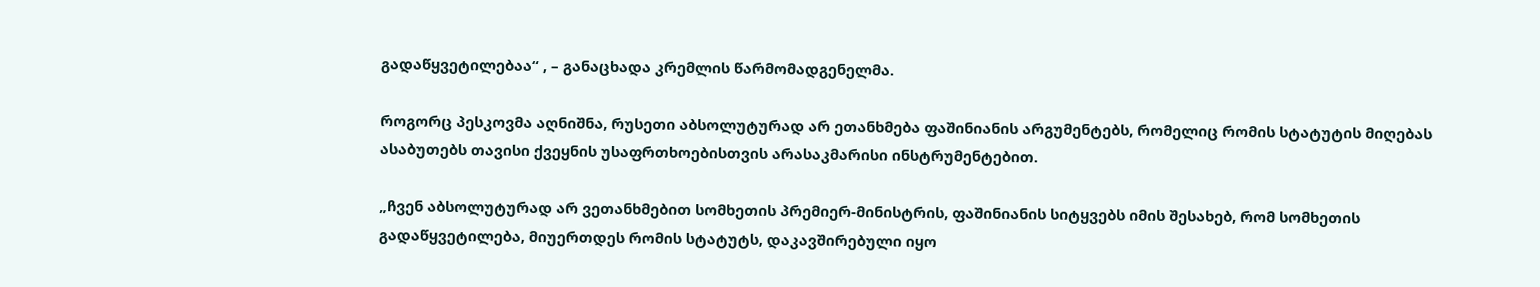გადაწყვეტილებაა“ , – განაცხადა კრემლის წარმომადგენელმა.

როგორც პესკოვმა აღნიშნა, რუსეთი აბსოლუტურად არ ეთანხმება ფაშინიანის არგუმენტებს, რომელიც რომის სტატუტის მიღებას ასაბუთებს თავისი ქვეყნის უსაფრთხოებისთვის არასაკმარისი ინსტრუმენტებით.

„ჩვენ აბსოლუტურად არ ვეთანხმებით სომხეთის პრემიერ-მინისტრის, ფაშინიანის სიტყვებს იმის შესახებ, რომ სომხეთის გადაწყვეტილება, მიუერთდეს რომის სტატუტს, დაკავშირებული იყო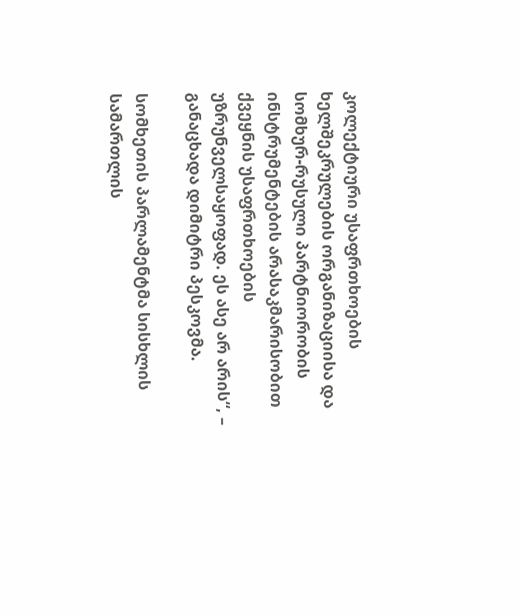კოლექტიური უსაფრთხოების ხელშეკრულების ორგანიზაციისა და სომხურ-რუსული პარტნიორობის ინსტრუმენტების არასაკმარისობით ქვეყნის უსაფრთხოების უზრუნველსაყოფად. ეს ასე არ არის“, – განაცხადა დიმიტრი პესკოვმა.

სომხეთის პარლამენტმა სისხლის სამართლის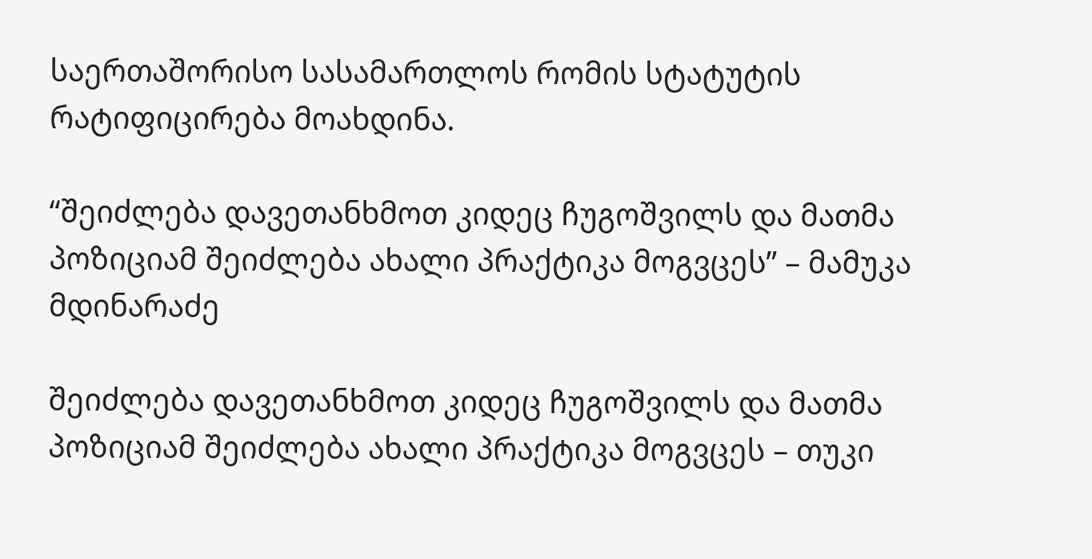საერთაშორისო სასამართლოს რომის სტატუტის რატიფიცირება მოახდინა.

“შეიძლება დავეთანხმოთ კიდეც ჩუგოშვილს და მათმა პოზიციამ შეიძლება ახალი პრაქტიკა მოგვცეს” – მამუკა მდინარაძე

შეიძლება დავეთანხმოთ კიდეც ჩუგოშვილს და მათმა პოზიციამ შეიძლება ახალი პრაქტიკა მოგვცეს – თუკი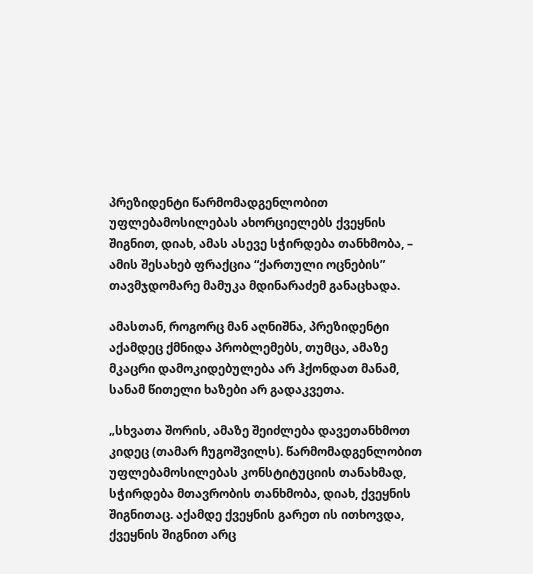პრეზიდენტი წარმომადგენლობით უფლებამოსილებას ახორციელებს ქვეყნის შიგნით, დიახ, ამას ასევე სჭირდება თანხმობა, – ამის შესახებ ფრაქცია “ქართული ოცნების” თავმჯდომარე მამუკა მდინარაძემ განაცხადა.

ამასთან, როგორც მან აღნიშნა, პრეზიდენტი აქამდეც ქმნიდა პრობლემებს, თუმცა, ამაზე მკაცრი დამოკიდებულება არ ჰქონდათ მანამ, სანამ წითელი ხაზები არ გადაკვეთა.

„სხვათა შორის, ამაზე შეიძლება დავეთანხმოთ კიდეც (თამარ ჩუგოშვილს). წარმომადგენლობით უფლებამოსილებას კონსტიტუციის თანახმად, სჭირდება მთავრობის თანხმობა, დიახ, ქვეყნის შიგნითაც. აქამდე ქვეყნის გარეთ ის ითხოვდა, ქვეყნის შიგნით არც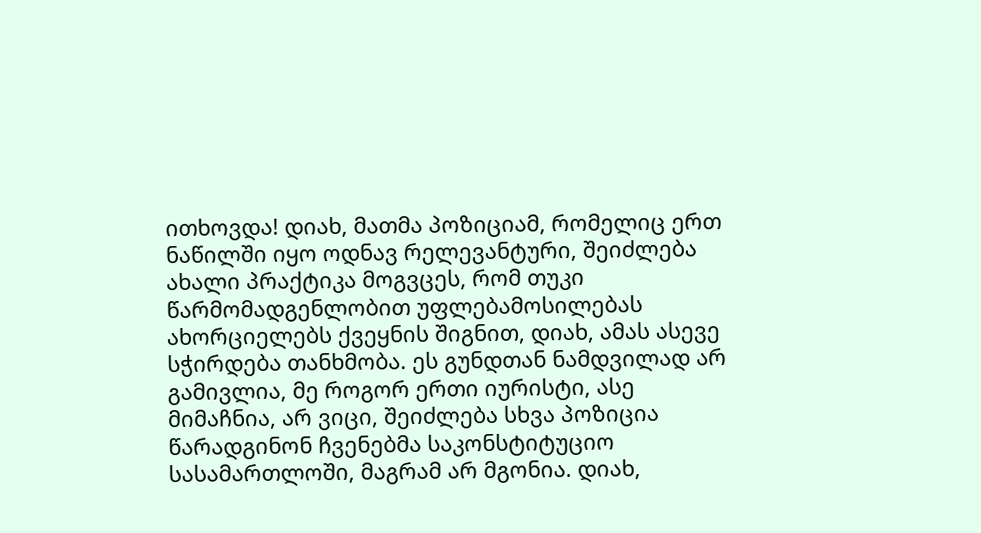ითხოვდა! დიახ, მათმა პოზიციამ, რომელიც ერთ ნაწილში იყო ოდნავ რელევანტური, შეიძლება ახალი პრაქტიკა მოგვცეს, რომ თუკი წარმომადგენლობით უფლებამოსილებას ახორციელებს ქვეყნის შიგნით, დიახ, ამას ასევე სჭირდება თანხმობა. ეს გუნდთან ნამდვილად არ გამივლია, მე როგორ ერთი იურისტი, ასე მიმაჩნია, არ ვიცი, შეიძლება სხვა პოზიცია წარადგინონ ჩვენებმა საკონსტიტუციო სასამართლოში, მაგრამ არ მგონია. დიახ,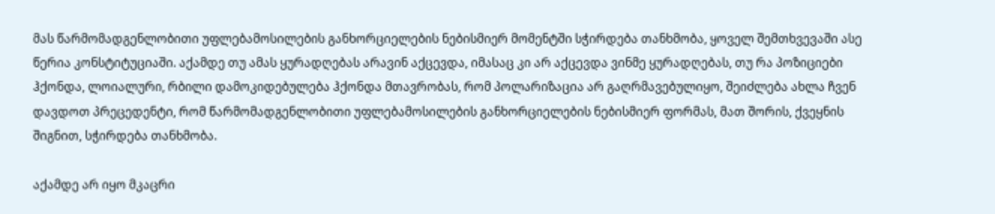მას წარმომადგენლობითი უფლებამოსილების განხორციელების ნებისმიერ მომენტში სჭირდება თანხმობა, ყოველ შემთხვევაში ასე წერია კონსტიტუციაში. აქამდე თუ ამას ყურადღებას არავინ აქცევდა, იმასაც კი არ აქცევდა ვინმე ყურადღებას, თუ რა პოზიციები ჰქონდა, ლოიალური, რბილი დამოკიდებულება ჰქონდა მთავრობას, რომ პოლარიზაცია არ გაღრმავებულიყო, შეიძლება ახლა ჩვენ დავდოთ პრეცედენტი, რომ წარმომადგენლობითი უფლებამოსილების განხორციელების ნებისმიერ ფორმას, მათ შორის, ქვეყნის შიგნით, სჭირდება თანხმობა.

აქამდე არ იყო მკაცრი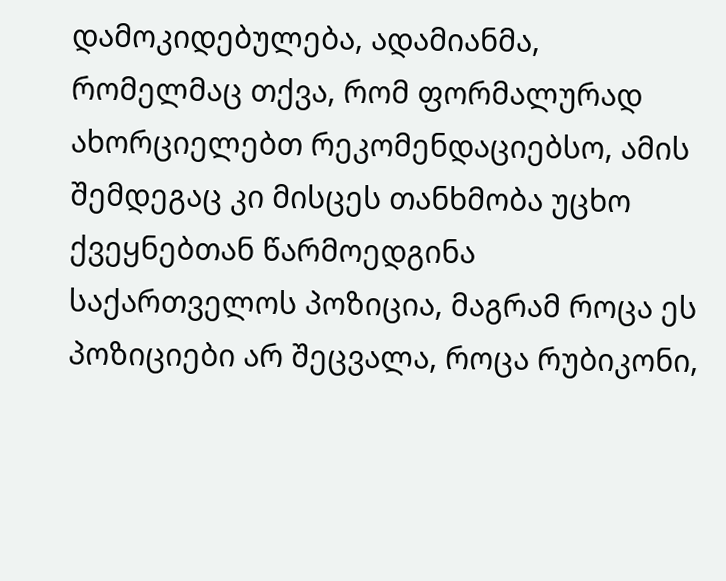დამოკიდებულება, ადამიანმა, რომელმაც თქვა, რომ ფორმალურად ახორციელებთ რეკომენდაციებსო, ამის შემდეგაც კი მისცეს თანხმობა უცხო ქვეყნებთან წარმოედგინა საქართველოს პოზიცია, მაგრამ როცა ეს პოზიციები არ შეცვალა, როცა რუბიკონი,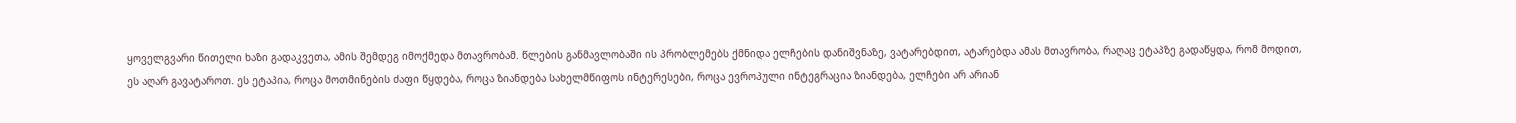ყოველგვარი წითელი ხაზი გადაკვეთა, ამის შემდეგ იმოქმედა მთავრობამ. წლების განმავლობაში ის პრობლემებს ქმნიდა ელჩების დანიშვნაზე, ვატარებდით, ატარებდა ამას მთავრობა, რაღაც ეტაპზე გადაწყდა, რომ მოდით, ეს აღარ გავატაროთ. ეს ეტაპია, როცა მოთმინების ძაფი წყდება, როცა ზიანდება სახელმწიფოს ინტერესები, როცა ევროპული ინტეგრაცია ზიანდება, ელჩები არ არიან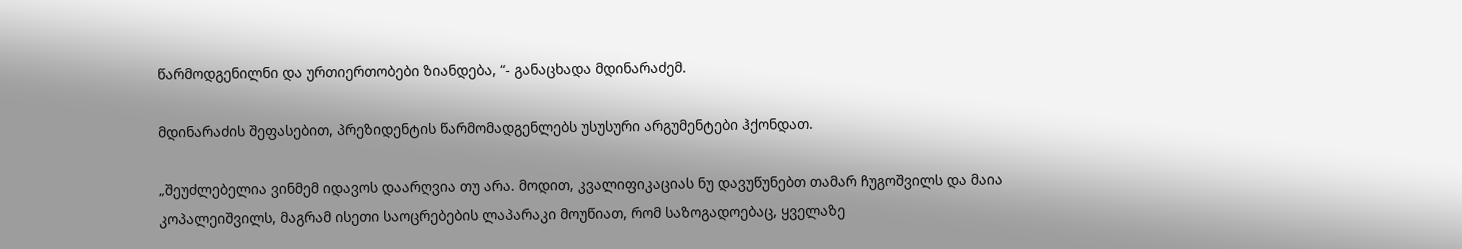წარმოდგენილნი და ურთიერთობები ზიანდება, “- განაცხადა მდინარაძემ.

მდინარაძის შეფასებით, პრეზიდენტის წარმომადგენლებს უსუსური არგუმენტები ჰქონდათ.

„შეუძლებელია ვინმემ იდავოს დაარღვია თუ არა. მოდით, კვალიფიკაციას ნუ დავუწუნებთ თამარ ჩუგოშვილს და მაია კოპალეიშვილს, მაგრამ ისეთი საოცრებების ლაპარაკი მოუწიათ, რომ საზოგადოებაც, ყველაზე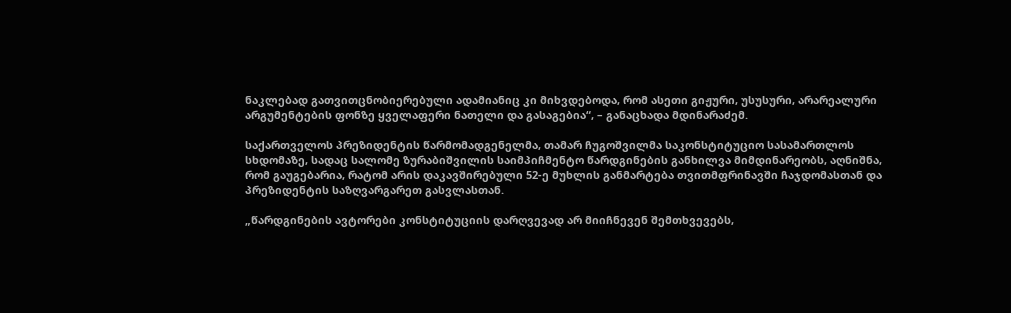ნაკლებად გათვითცნობიერებული ადამიანიც კი მიხვდებოდა, რომ ასეთი გიჟური, უსუსური, არარეალური არგუმენტების ფონზე ყველაფერი ნათელი და გასაგებია“, – განაცხადა მდინარაძემ.

საქართველოს პრეზიდენტის წარმომადგენელმა, თამარ ჩუგოშვილმა საკონსტიტუციო სასამართლოს სხდომაზე, სადაც სალომე ზურაბიშვილის საიმპიჩმენტო წარდგინების განხილვა მიმდინარეობს, აღნიშნა, რომ გაუგებარია, რატომ არის დაკავშირებული 52-ე მუხლის განმარტება თვითმფრინავში ჩაჯდომასთან და პრეზიდენტის საზღვარგარეთ გასვლასთან.

„წარდგინების ავტორები კონსტიტუციის დარღვევად არ მიიჩნევენ შემთხვევებს,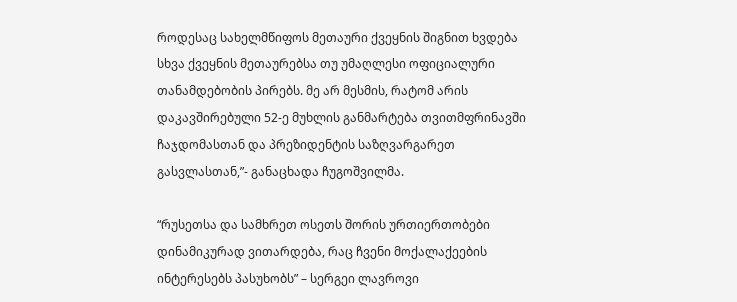როდესაც სახელმწიფოს მეთაური ქვეყნის შიგნით ხვდება სხვა ქვეყნის მეთაურებსა თუ უმაღლესი ოფიციალური თანამდებობის პირებს. მე არ მესმის, რატომ არის დაკავშირებული 52-ე მუხლის განმარტება თვითმფრინავში ჩაჯდომასთან და პრეზიდენტის საზღვარგარეთ გასვლასთან,”- განაცხადა ჩუგოშვილმა.

“რუსეთსა და სამხრეთ ოსეთს შორის ურთიერთობები დინამიკურად ვითარდება, რაც ჩვენი მოქალაქეების ინტერესებს პასუხობს” – სერგეი ლავროვი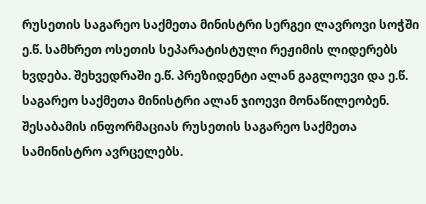რუსეთის საგარეო საქმეთა მინისტრი სერგეი ლავროვი სოჭში ე.წ. სამხრეთ ოსეთის სეპარატისტული რეჟიმის ლიდერებს ხვდება. შეხვედრაში ე.წ. პრეზიდენტი ალან გაგლოევი და ე.წ. საგარეო საქმეთა მინისტრი ალან ჯიოევი მონაწილეობენ. შესაბამის ინფორმაციას რუსეთის საგარეო საქმეთა სამინისტრო ავრცელებს.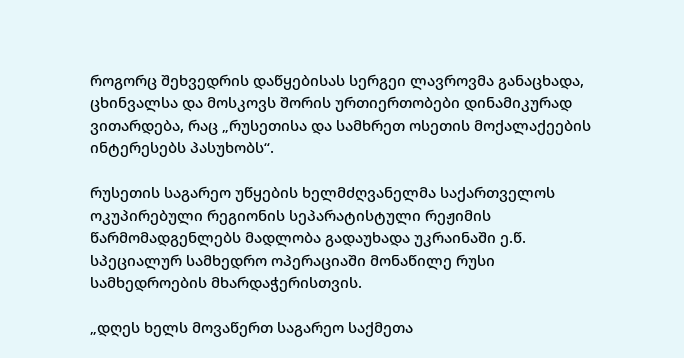როგორც შეხვედრის დაწყებისას სერგეი ლავროვმა განაცხადა, ცხინვალსა და მოსკოვს შორის ურთიერთობები დინამიკურად ვითარდება, რაც „რუსეთისა და სამხრეთ ოსეთის მოქალაქეების ინტერესებს პასუხობს“.

რუსეთის საგარეო უწყების ხელმძღვანელმა საქართველოს ოკუპირებული რეგიონის სეპარატისტული რეჟიმის წარმომადგენლებს მადლობა გადაუხადა უკრაინაში ე.წ. სპეციალურ სამხედრო ოპერაციაში მონაწილე რუსი სამხედროების მხარდაჭერისთვის.

„დღეს ხელს მოვაწერთ საგარეო საქმეთა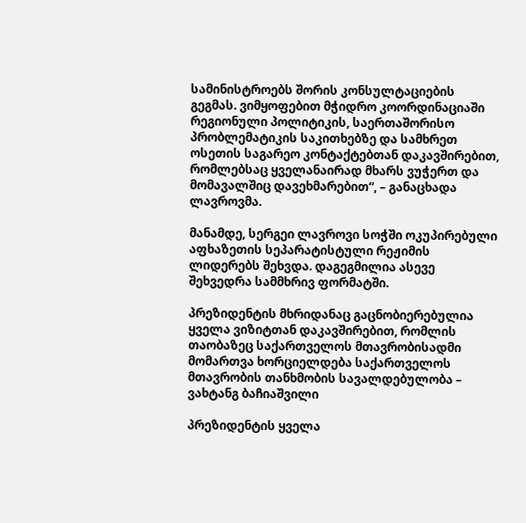სამინისტროებს შორის კონსულტაციების გეგმას. ვიმყოფებით მჭიდრო კოორდინაციაში რეგიონული პოლიტიკის, საერთაშორისო პრობლემატიკის საკითხებზე და სამხრეთ ოსეთის საგარეო კონტაქტებთან დაკავშირებით, რომლებსაც ყველანაირად მხარს ვუჭერთ და მომავალშიც დავეხმარებით“, – განაცხადა ლავროვმა.

მანამდე, სერგეი ლავროვი სოჭში ოკუპირებული აფხაზეთის სეპარატისტული რეჟიმის ლიდერებს შეხვდა. დაგეგმილია ასევე შეხვედრა სამმხრივ ფორმატში.

პრეზიდენტის მხრიდანაც გაცნობიერებულია ყველა ვიზიტთან დაკავშირებით, რომლის თაობაზეც საქართველოს მთავრობისადმი მომართვა ხორციელდება საქართველოს მთავრობის თანხმობის სავალდებულობა – ვახტანგ ბაჩიაშვილი

პრეზიდენტის ყველა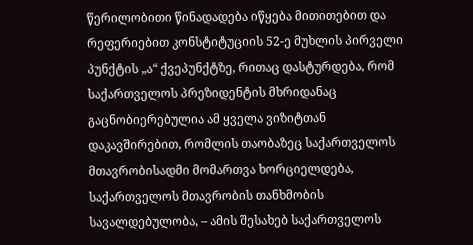წერილობითი წინადადება იწყება მითითებით და რეფერიებით კონსტიტუციის 52-ე მუხლის პირველი პუნქტის „ა“ ქვეპუნქტზე, რითაც დასტურდება, რომ საქართველოს პრეზიდენტის მხრიდანაც გაცნობიერებულია ამ ყველა ვიზიტთან დაკავშირებით, რომლის თაობაზეც საქართველოს მთავრობისადმი მომართვა ხორციელდება, საქართველოს მთავრობის თანხმობის სავალდებულობა, – ამის შესახებ საქართველოს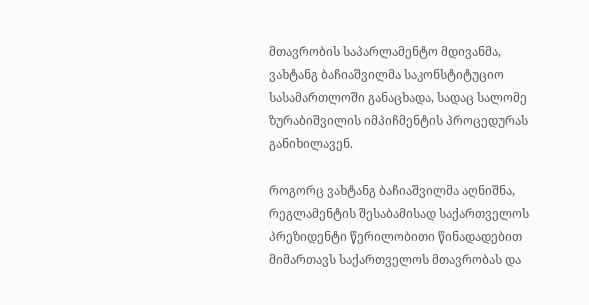მთავრობის საპარლამენტო მდივანმა, ვახტანგ ბაჩიაშვილმა საკონსტიტუციო სასამართლოში განაცხადა, სადაც სალომე ზურაბიშვილის იმპიჩმენტის პროცედურას განიხილავენ.

როგორც ვახტანგ ბაჩიაშვილმა აღნიშნა, რეგლამენტის შესაბამისად საქართველოს პრეზიდენტი წერილობითი წინადადებით მიმართავს საქართველოს მთავრობას და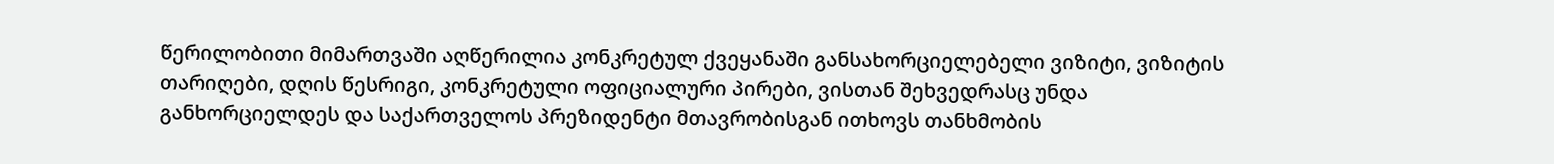წერილობითი მიმართვაში აღწერილია კონკრეტულ ქვეყანაში განსახორციელებელი ვიზიტი, ვიზიტის თარიღები, დღის წესრიგი, კონკრეტული ოფიციალური პირები, ვისთან შეხვედრასც უნდა განხორციელდეს და საქართველოს პრეზიდენტი მთავრობისგან ითხოვს თანხმობის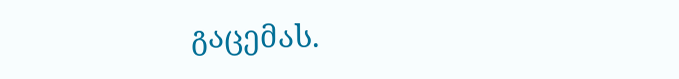გაცემას.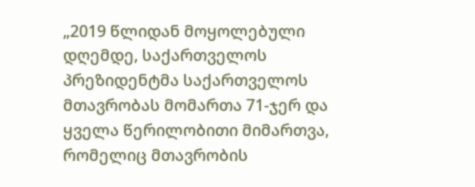„2019 წლიდან მოყოლებული დღემდე, საქართველოს პრეზიდენტმა საქართველოს მთავრობას მომართა 71-ჯერ და ყველა წერილობითი მიმართვა, რომელიც მთავრობის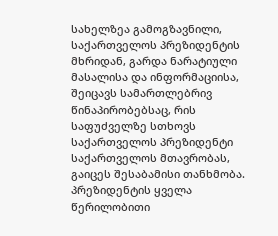სახელზეა გამოგზავნილი, საქართველოს პრეზიდენტის მხრიდან, გარდა ნარატიული მასალისა და ინფორმაციისა, შეიცავს სამართლებრივ წინაპირობებსაც, რის საფუძველზე სთხოვს საქართველოს პრეზიდენტი საქართველოს მთავრობას, გაიცეს შესაბამისი თანხმობა. პრეზიდენტის ყველა წერილობითი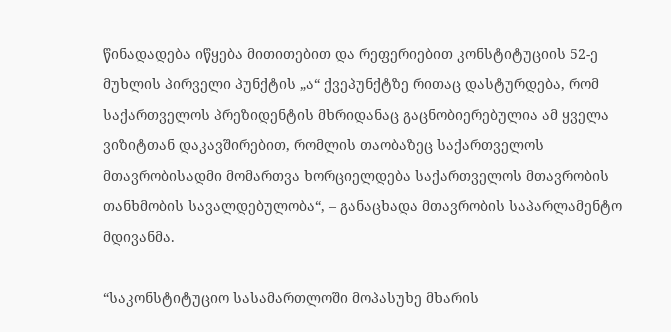წინადადება იწყება მითითებით და რეფერიებით კონსტიტუციის 52-ე მუხლის პირველი პუნქტის „ა“ ქვეპუნქტზე რითაც დასტურდება, რომ საქართველოს პრეზიდენტის მხრიდანაც გაცნობიერებულია ამ ყველა ვიზიტთან დაკავშირებით, რომლის თაობაზეც საქართველოს მთავრობისადმი მომართვა ხორციელდება საქართველოს მთავრობის თანხმობის სავალდებულობა“, – განაცხადა მთავრობის საპარლამენტო მდივანმა.

“საკონსტიტუციო სასამართლოში მოპასუხე მხარის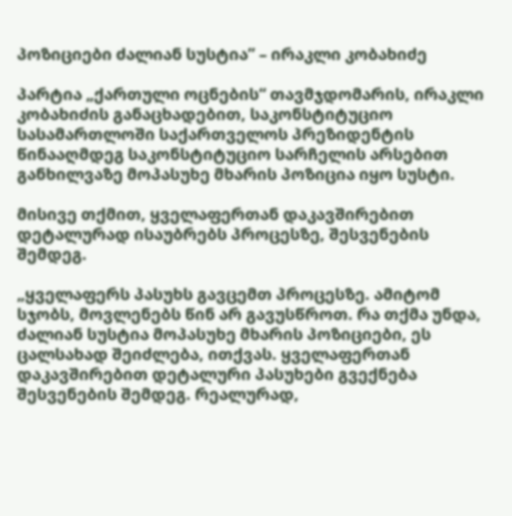პოზიციები ძალიან სუსტია” – ირაკლი კობახიძე

პარტია „ქართული ოცნების“ თავმჯდომარის, ირაკლი კობახიძის განაცხადებით, საკონსტიტუციო სასამართლოში საქართველოს პრეზიდენტის წინააღმდეგ საკონსტიტუციო სარჩელის არსებით განხილვაზე მოპასუხე მხარის პოზიცია იყო სუსტი.

მისივე თქმით, ყველაფერთან დაკავშირებით დეტალურად ისაუბრებს პროცესზე, შესვენების შემდეგ.

„ყველაფერს პასუხს გავცემთ პროცესზე. ამიტომ სჯობს, მოვლენებს წინ არ გავუსწროთ. რა თქმა უნდა, ძალიან სუსტია მოპასუხე მხარის პოზიციები, ეს ცალსახად შეიძლება, ითქვას. ყველაფერთან დაკავშირებით დეტალური პასუხები გვექნება შესვენების შემდეგ. რეალურად,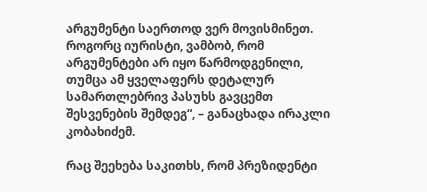არგუმენტი საერთოდ ვერ მოვისმინეთ. როგორც იურისტი, ვამბობ, რომ არგუმენტები არ იყო წარმოდგენილი, თუმცა ამ ყველაფერს დეტალურ სამართლებრივ პასუხს გავცემთ შესვენების შემდეგ“, – განაცხადა ირაკლი კობახიძემ.

რაც შეეხება საკითხს, რომ პრეზიდენტი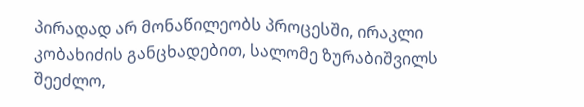პირადად არ მონაწილეობს პროცესში, ირაკლი კობახიძის განცხადებით, სალომე ზურაბიშვილს შეეძლო,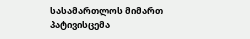სასამართლოს მიმართ პატივისცემა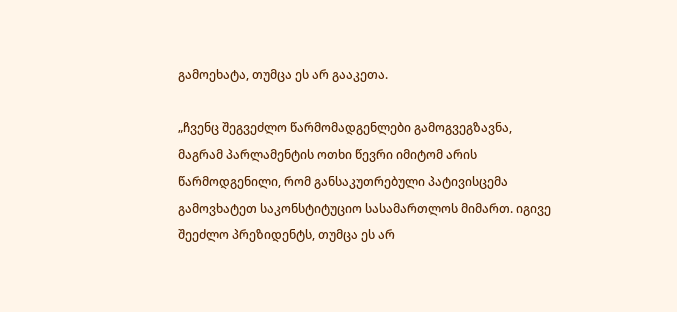გამოეხატა, თუმცა ეს არ გააკეთა.

„ჩვენც შეგვეძლო წარმომადგენლები გამოგვეგზავნა, მაგრამ პარლამენტის ოთხი წევრი იმიტომ არის წარმოდგენილი, რომ განსაკუთრებული პატივისცემა გამოვხატეთ საკონსტიტუციო სასამართლოს მიმართ. იგივე შეეძლო პრეზიდენტს, თუმცა ეს არ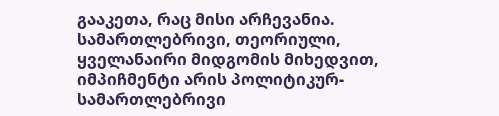გააკეთა, რაც მისი არჩევანია. სამართლებრივი, თეორიული, ყველანაირი მიდგომის მიხედვით, იმპიჩმენტი არის პოლიტიკურ-სამართლებრივი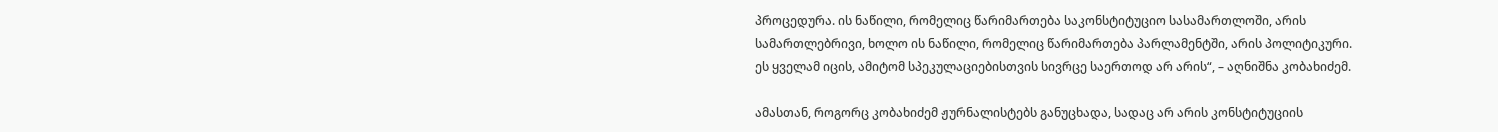პროცედურა. ის ნაწილი, რომელიც წარიმართება საკონსტიტუციო სასამართლოში, არის სამართლებრივი, ხოლო ის ნაწილი, რომელიც წარიმართება პარლამენტში, არის პოლიტიკური. ეს ყველამ იცის, ამიტომ სპეკულაციებისთვის სივრცე საერთოდ არ არის“, – აღნიშნა კობახიძემ.

ამასთან, როგორც კობახიძემ ჟურნალისტებს განუცხადა, სადაც არ არის კონსტიტუციის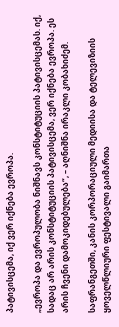პატივისცემა, იქ ვერ იქნება ევროპა.

„ევროპა და ევროპულობა ნიშნავს კონსტიტუციის პატივისცემას. იქ, სადაც არ არის კონსტიტუციის პატივისცემა, ვერ იქნება ევროპა. ეს არის ჩვენი დამოკიდებულება“, – აღნიშნა ირაკლი კობახიძემ.

საფრანგეთში, კანის კორპორაციული მედიისა და ტელევიზიის ყოველწლიური ფესტივალი გაიმართა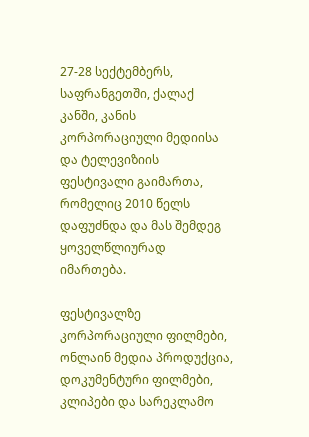27-28 სექტემბერს, საფრანგეთში, ქალაქ კანში, კანის კორპორაციული მედიისა და ტელევიზიის ფესტივალი გაიმართა, რომელიც 2010 წელს დაფუძნდა და მას შემდეგ ყოველწლიურად იმართება.

ფესტივალზე კორპორაციული ფილმები, ონლაინ მედია პროდუქცია, დოკუმენტური ფილმები, კლიპები და სარეკლამო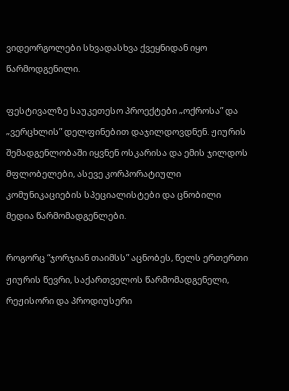ვიდეორგოლები სხვადასხვა ქვეყნიდან იყო წარმოდგენილი.

ფესტივალზე საუკეთესო პროექტები „ოქროსა” და „ვერცხლის” დელფინებით დაჯილდოვდნენ. ჟიურის შემადგენლობაში იყვნენ ოსკარისა და ემის ჯილდოს მფლობელები, ასევე კორპორატიული კომუნიკაციების სპეციალისტები და ცნობილი მედია წარმომადგენლები.

როგორც “ჯორჯიან თაიმსს” აცნობეს, წელს ერთერთი ჟიურის წევრი, საქართველოს წარმომადგენელი, რეჟისორი და პროდიუსერი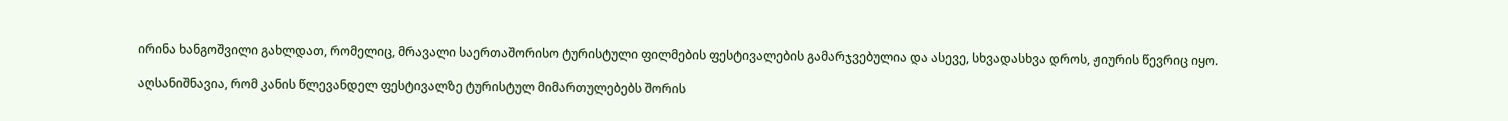ირინა ხანგოშვილი გახლდათ, რომელიც, მრავალი საერთაშორისო ტურისტული ფილმების ფესტივალების გამარჯვებულია და ასევე, სხვადასხვა დროს, ჟიურის წევრიც იყო.

აღსანიშნავია, რომ კანის წლევანდელ ფესტივალზე ტურისტულ მიმართულებებს შორის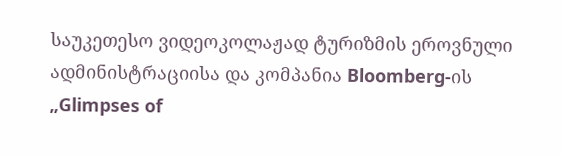საუკეთესო ვიდეოკოლაჟად ტურიზმის ეროვნული ადმინისტრაციისა და კომპანია Bloomberg-ის „Glimpses of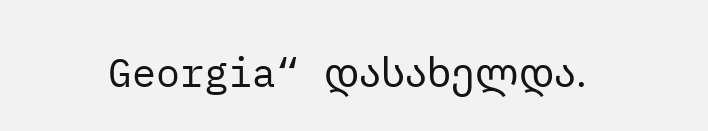Georgia“ დასახელდა.